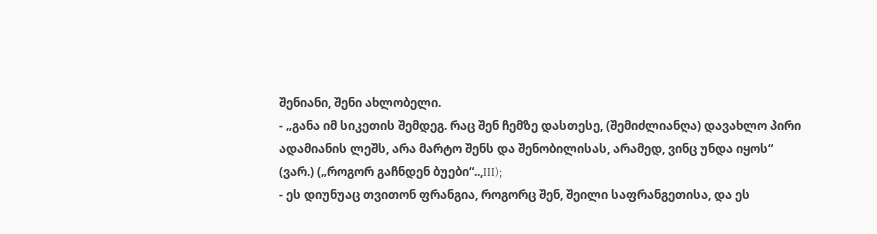შენიანი, შენი ახლობელი.
- „განა იმ სიკეთის შემდეგ. რაც შენ ჩემზე დასთესე, (შემიძლიანღა) დავახლო პირი ადამიანის ლეშს, არა მარტო შენს და შენობილისას, არამედ, ვინც უნდა იყოს“ (ვარ.) („როგორ გაჩნდენ ბუები“..,III);
- ეს დიუნუაც თვითონ ფრანგია, როგორც შენ, შეილი საფრანგეთისა, და ეს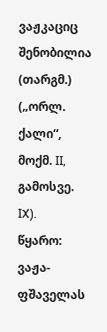ვაჟკაციც შენობილია (თარგმ.) („ორლ. ქალი“, მოქმ. II, გამოსვე. IX).
წყარო: ვაჟა-ფშაველას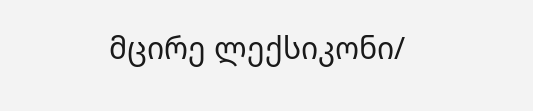მცირე ლექსიკონი/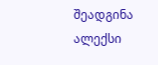შეადგინა ალექსი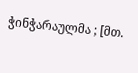ჭინჭარაულმა ; [მთ.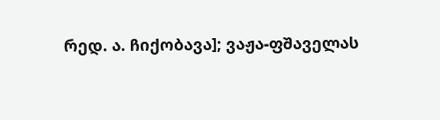რედ. ა. ჩიქობავა]; ვაჟა-ფშაველას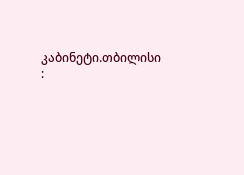კაბინეტი.თბილისი :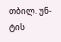თბილ. უნ-ტის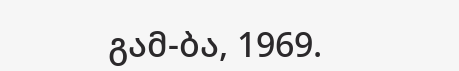გამ-ბა, 1969.